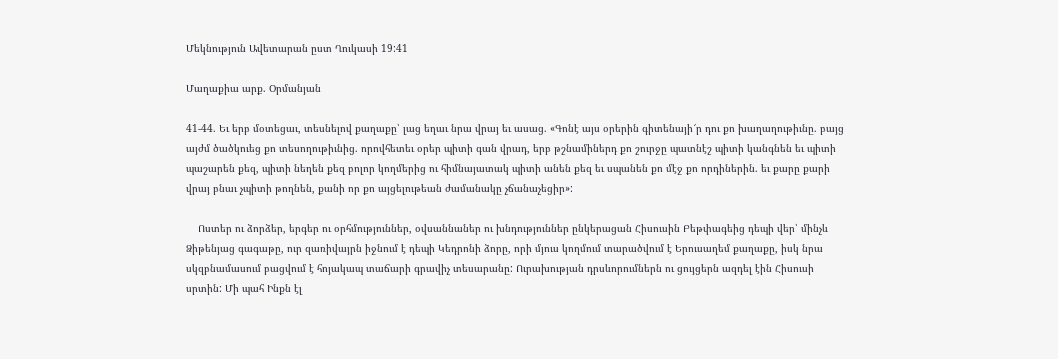Մեկնություն Ավետարան ըստ Ղուկասի 19:41

Մաղաքիա արք. Օրմանյան

41-44. Եւ երբ մօտեցաւ, տեսնելով քաղաքը՝ լաց եղաւ նրա վրայ եւ ասաց. «Գոնէ այս օրերին գիտենայի՜ր դու քո խաղաղութիւնը. բայց այժմ ծածկուեց քո տեսողութիւնից. որովհետեւ օրեր պիտի գան վրադ, երբ թշնամիներդ քո շուրջը պատնէշ պիտի կանգնեն եւ պիտի պաշարեն քեզ, պիտի նեղեն քեզ բոլոր կողմերից ու հիմնայատակ պիտի անեն քեզ եւ սպանեն քո մէջ քո որդիներին. եւ քարը քարի վրայ բնաւ չպիտի թողնեն, քանի որ քո այցելութեան ժամանակը չճանաչեցիր»:

    Ոստեր ու ձորձեր, երգեր ու օրհմություններ, օվսաննաներ ու խնդություններ ընկերացան Հիսուսին Բեթփագեից դեպի վեր՝ մինչև Ձիթենյաց գագաթը, ուր զառիվայրն իջնում է դեպի Կեդրոնի ձորը, որի մյուս կողմում տարածվում է Երուսաղեմ քաղաքը, իսկ նրա սկզբնամասում բացվում է հոյակապ տաճարի գրավիչ տեսարանը: Ուրախության դրսևորումներն ու ցույցերն ազդել էին Հիսուսի սրտին: Մի պահ Ինքն էլ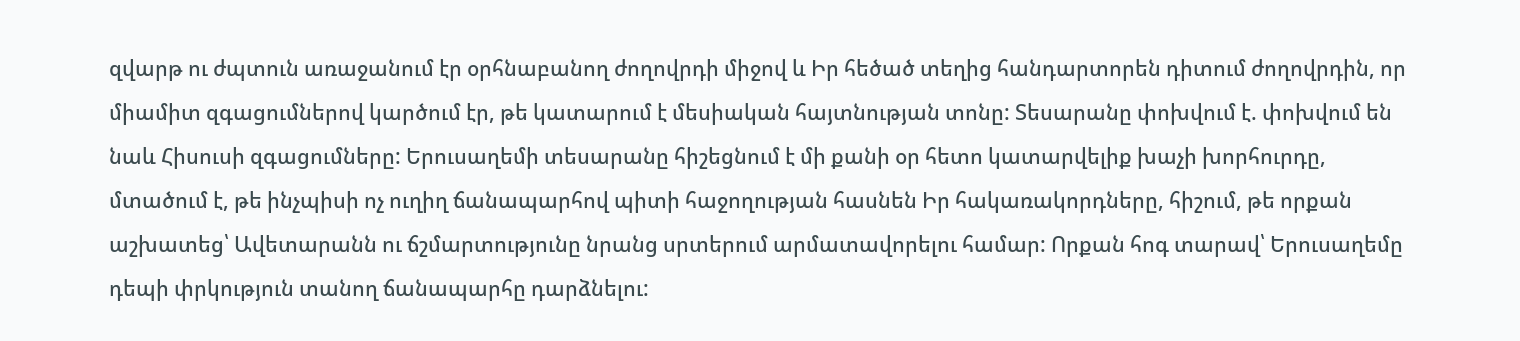զվարթ ու ժպտուն առաջանում էր օրհնաբանող ժողովրդի միջով և Իր հեծած տեղից հանդարտորեն դիտում ժողովրդին, որ միամիտ զգացումներով կարծում էր, թե կատարում է մեսիական հայտնության տոնը: Տեսարանը փոխվում է. փոխվում են նաև Հիսուսի զգացումները: Երուսաղեմի տեսարանը հիշեցնում է մի քանի օր հետո կատարվելիք խաչի խորհուրդը, մտածում է, թե ինչպիսի ոչ ուղիղ ճանապարհով պիտի հաջողության հասնեն Իր հակառակորդները, հիշում, թե որքան աշխատեց՝ Ավետարանն ու ճշմարտությունը նրանց սրտերում արմատավորելու համար: Որքան հոգ տարավ՝ Երուսաղեմը դեպի փրկություն տանող ճանապարհը դարձնելու: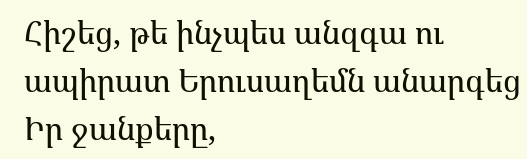Հիշեց, թե ինչպես անզգա ու ապիրատ Երուսաղեմն անարգեց Իր ջանքերը,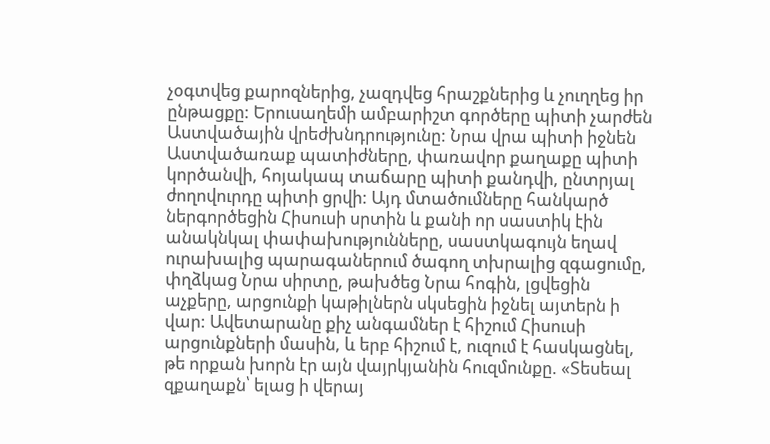չօգտվեց քարոզներից, չազդվեց հրաշքներից և չուղղեց իր ընթացքը: Երուսաղեմի ամբարիշտ գործերը պիտի չարժեն Աստվածային վրեժխնդրությունը: Նրա վրա պիտի իջնեն Աստվածառաք պատիժները, փառավոր քաղաքը պիտի կործանվի, հոյակապ տաճարը պիտի քանդվի, ընտրյալ ժողովուրդը պիտի ցրվի: Այդ մտածումները հանկարծ ներգործեցին Հիսուսի սրտին և քանի որ սաստիկ էին անակնկալ փափախությունները, սաստկագույն եղավ ուրախալից պարագաներում ծագող տխրալից զգացումը, փղձկաց Նրա սիրտը, թախծեց Նրա հոգին, լցվեցին աչքերը, արցունքի կաթիլներն սկսեցին իջնել այտերն ի վար: Ավետարանը քիչ անգամներ է հիշում Հիսուսի արցունքների մասին, և երբ հիշում է, ուզում է հասկացնել, թե որքան խորն էր այն վայրկյանին հուզմունքը. «Տեսեալ զքաղաքն՝ ելաց ի վերայ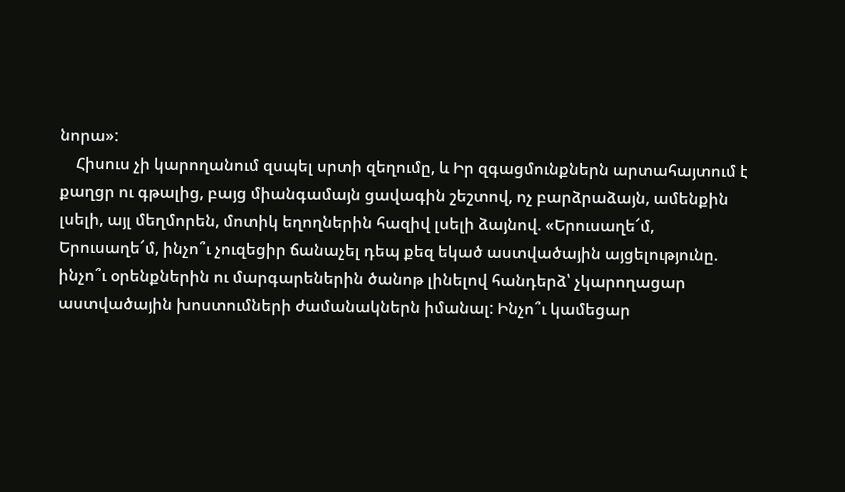նորա»:
    Հիսուս չի կարողանում զսպել սրտի զեղումը, և Իր զգացմունքներն արտահայտում է քաղցր ու գթալից, բայց միանգամայն ցավագին շեշտով, ոչ բարձրաձայն, ամենքին լսելի, այլ մեղմորեն, մոտիկ եղողներին հազիվ լսելի ձայնով. «Երուսաղե՜մ, Երուսաղե՜մ, ինչո՞ւ չուզեցիր ճանաչել դեպ քեզ եկած աստվածային այցելությունը. ինչո՞ւ օրենքներին ու մարգարեներին ծանոթ լինելով հանդերձ՝ չկարողացար աստվածային խոստումների ժամանակներն իմանալ: Ինչո՞ւ կամեցար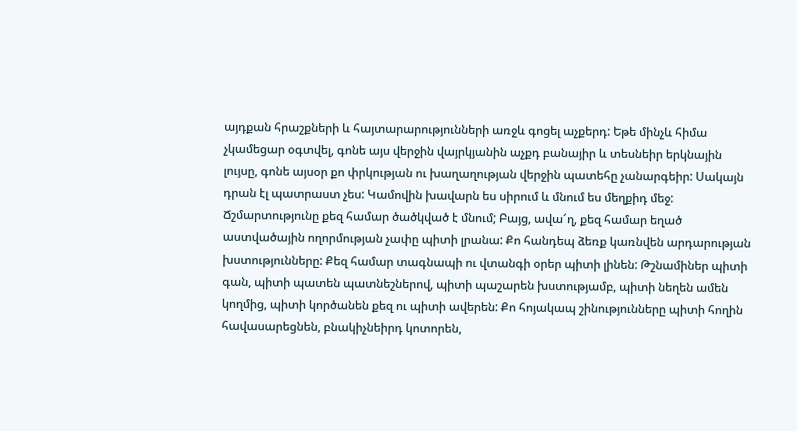այդքան հրաշքների և հայտարարությունների առջև գոցել աչքերդ: Եթե մինչև հիմա չկամեցար օգտվել, գոնե այս վերջին վայրկյանին աչքդ բանայիր և տեսնեիր երկնային լույսը, գոնե այսօր քո փրկության ու խաղաղության վերջին պատեհը չանարգեիր: Սակայն դրան էլ պատրաստ չես: Կամովին խավարն ես սիրում և մնում ես մեղքիդ մեջ: Ճշմարտությունը քեզ համար ծածկված է մնում; Բայց, ավա՜ղ, քեզ համար եղած աստվածային ողորմության չափը պիտի լրանա: Քո հանդեպ ձեռք կառնվեն արդարության խստությունները: Քեզ համար տագնապի ու վտանգի օրեր պիտի լինեն: Թշնամիներ պիտի գան, պիտի պատեն պատնեշներով, պիտի պաշարեն խստությամբ, պիտի նեղեն ամեն կողմից, պիտի կործանեն քեզ ու պիտի ավերեն: Քո հոյակապ շինությունները պիտի հողին հավասարեցնեն, բնակիչնեիրդ կոտորեն,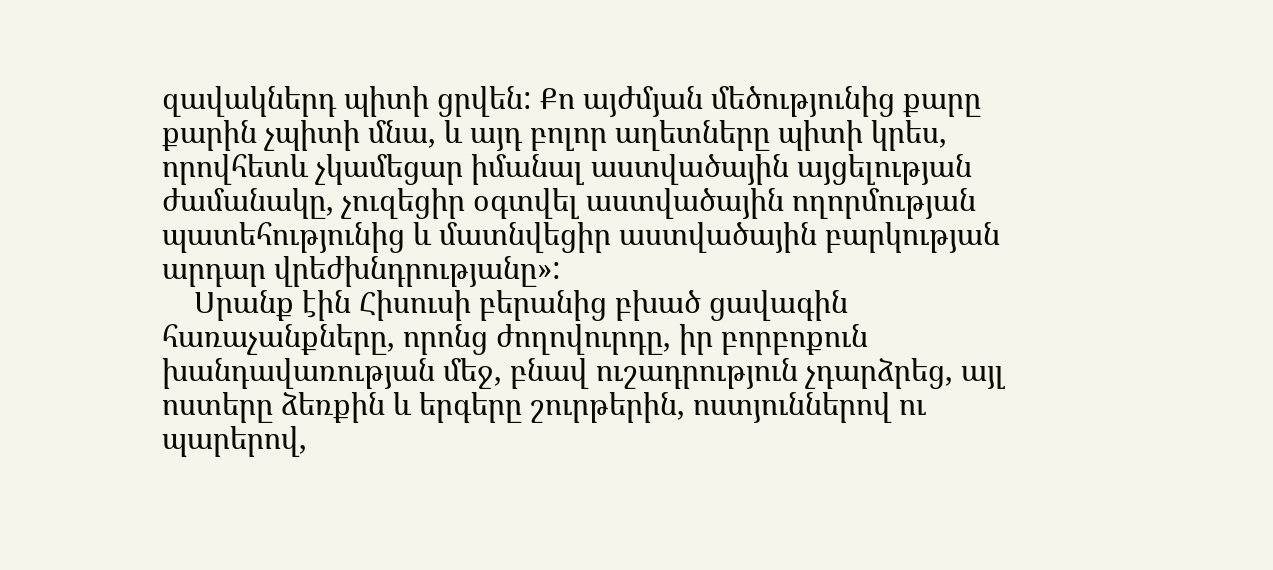զավակներդ պիտի ցրվեն: Քո այժմյան մեծությունից քարը քարին չպիտի մնա, և այդ բոլոր աղետները պիտի կրես, որովհետև չկամեցար իմանալ աստվածային այցելության ժամանակը, չուզեցիր օգտվել աստվածային ողորմության պատեհությունից և մատնվեցիր աստվածային բարկության արդար վրեժխնդրությանը»:
    Սրանք էին Հիսուսի բերանից բխած ցավագին հառաչանքները, որոնց ժողովուրդը, իր բորբոքուն խանդավառության մեջ, բնավ ուշադրություն չդարձրեց, այլ ոստերը ձեռքին և երգերը շուրթերին, ոստյուններով ու պարերով,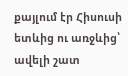քայլում էր Հիսուսի ետևից ու առջևից՝ ավելի շատ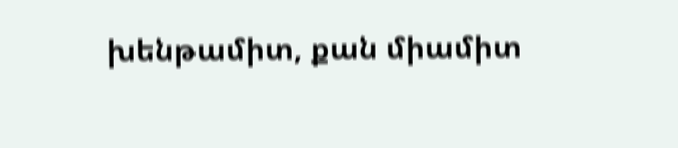խենթամիտ, քան միամիտ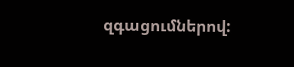զգացումներով: